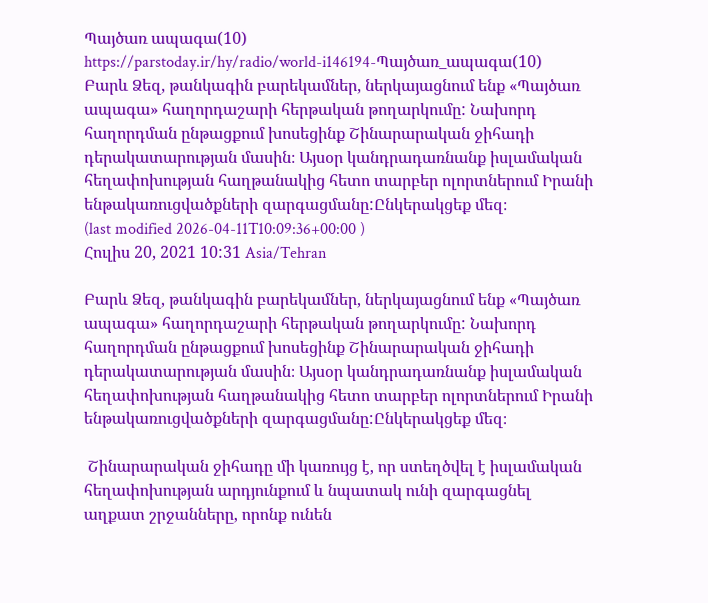Պայծառ ապագա(10)
https://parstoday.ir/hy/radio/world-i146194-Պայծառ_ապագա(10)
Բարև Ձեզ, թանկագին բարեկամներ, ներկայացնում ենք «Պայծառ ապագա» հաղորդաշարի հերթական թողարկումը: Նախորդ հաղորդման ընթացքում խոսեցինք Շինարարական ջիհադի  դերակատարության մասին։ Այսօր կանդրադառնանք իսլամական հեղափոխության հաղթանակից հետո տարբեր ոլորտներում Իրանի ենթակառուցվածքների զարգացմանը:Ընկերակցեք մեզ։
(last modified 2026-04-11T10:09:36+00:00 )
Հուլիս 20, 2021 10:31 Asia/Tehran

Բարև Ձեզ, թանկագին բարեկամներ, ներկայացնում ենք «Պայծառ ապագա» հաղորդաշարի հերթական թողարկումը: Նախորդ հաղորդման ընթացքում խոսեցինք Շինարարական ջիհադի  դերակատարության մասին։ Այսօր կանդրադառնանք իսլամական հեղափոխության հաղթանակից հետո տարբեր ոլորտներում Իրանի ենթակառուցվածքների զարգացմանը:Ընկերակցեք մեզ։

 Շինարարական ջիհադը մի կառույց է, որ ստեղծվել է իսլամական հեղափոխության արդյունքում և նպատակ ունի զարգացնել աղքատ շրջանները, որոնք ունեն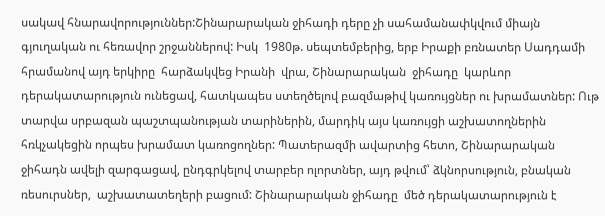սակավ հնարավորություններ:Շինարարական ջիհադի դերը չի սահամանափկվում միայն  գյուղական ու հեռավոր շրջաններով: Իսկ  1980թ. սեպտեմբերից, երբ Իրաքի բռնատեր Սադդամի հրամանով այդ երկիրը  հարձակվեց Իրանի  վրա, Շինարարական  ջիհադը  կարևոր դերակատարություն ունեցավ, հատկապես ստեղծելով բազմաթիվ կառույցներ ու խրամատներ: Ութ տարվա սրբազան պաշտպանության տարիներին, մարդիկ այս կառույցի աշխատողներին հռկչակեցին որպես խրամատ կառոցողներ: Պատերազմի ավարտից հետո, Շինարարական ջիհադն ավելի զարգացավ, ընդգրկելով տարբեր ոլորտներ, այդ թվում՝ ձկնորսություն, բնական ռեսուրսներ,  աշխատատեղերի բացում: Շինարարական ջիհադը  մեծ դերակատարություն է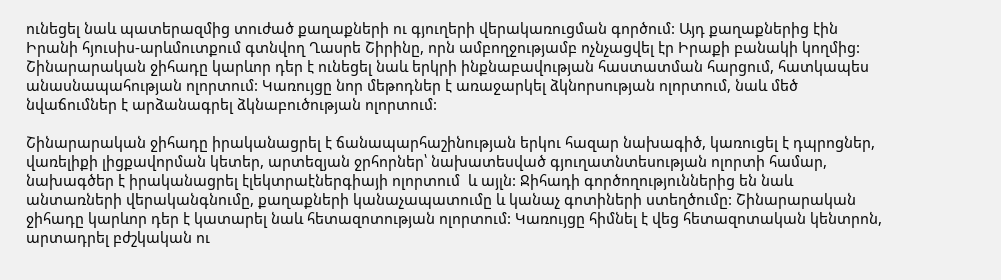ունեցել նաև պատերազմից տուժած քաղաքների ու գյուղերի վերակառուցման գործում: Այդ քաղաքներից էին Իրանի հյուսիս-արևմուտքում գտնվող Ղասրե Շիրինը, որն ամբողջությամբ ոչնչացվել էր Իրաքի բանակի կողմից: Շինարարական ջիհադը կարևոր դեր է ունեցել նաև երկրի ինքնաբավության հաստատման հարցում, հատկապես անասնապահության ոլորտում: Կառույցը նոր մեթոդներ է առաջարկել ձկնորսության ոլորտում, նաև մեծ նվաճումներ է արձանագրել ձկնաբուծության ոլորտում:

Շինարարական ջիհադը իրականացրել է ճանապարհաշինության երկու հազար նախագիծ, կառուցել է դպրոցներ, վառելիքի լիցքավորման կետեր, արտեզյան ջրհորներ՝ նախատեսված գյուղատնտեսության ոլորտի համար, նախագծեր է իրականացրել էլեկտրաէներգիայի ոլորտում  և այլն: Ջիհադի գործողություններից են նաև անտառների վերականգնումը, քաղաքների կանաչապատումը և կանաչ գոտիների ստեղծումը: Շինարարական  ջիհադը կարևոր դեր է կատարել նաև հետազոտության ոլորտում: Կառույցը հիմնել է վեց հետազոտական կենտրոն, արտադրել բժշկական ու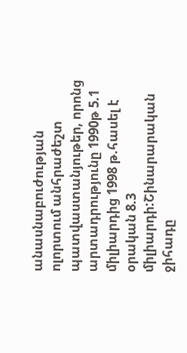անասնաբուժության ոլորտում անհրաժեշտ պատվաստանյութեր, որոնց արտադրությունը 1990թ 5.1 միլիարդից 1998 թ.հասել է օրական 8.3 միլիարդի:Շինարարական ջիհադը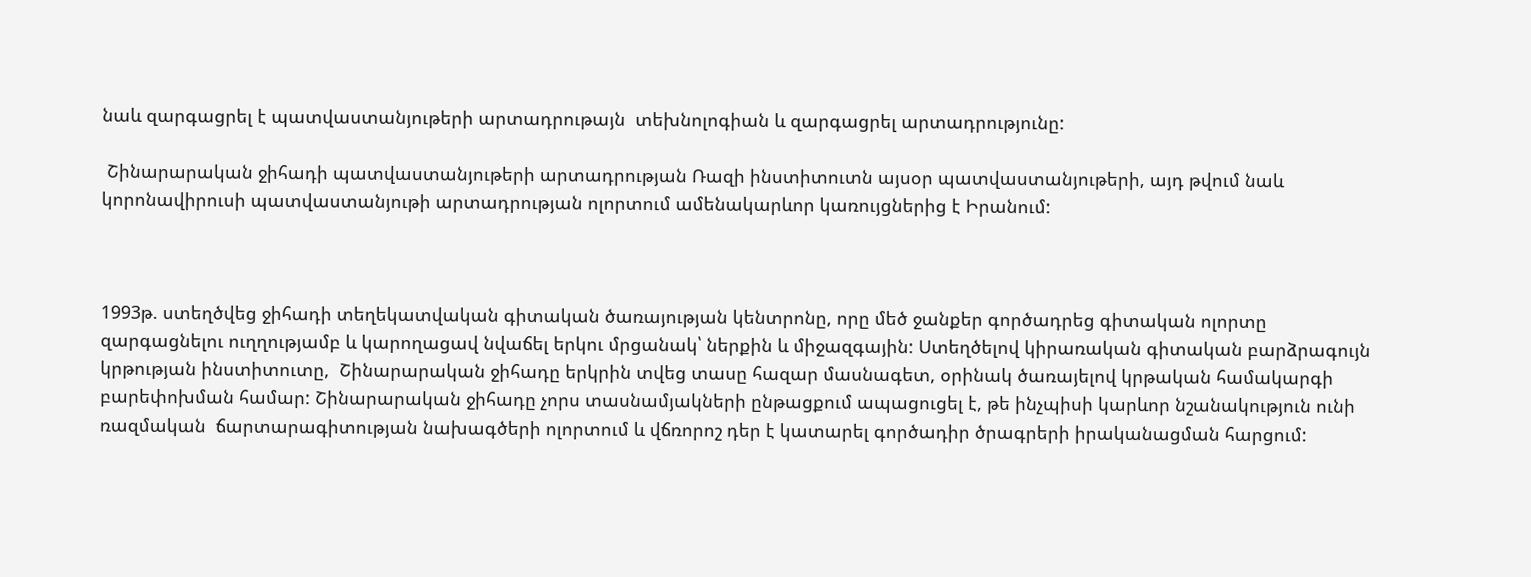նաև զարգացրել է պատվաստանյութերի արտադրութայն  տեխնոլոգիան և զարգացրել արտադրությունը:

 Շինարարական ջիհադի պատվաստանյութերի արտադրության Ռազի ինստիտուտն այսօր պատվաստանյութերի, այդ թվում նաև կորոնավիրուսի պատվաստանյութի արտադրության ոլորտում ամենակարևոր կառույցներից է Իրանում:



1993թ. ստեղծվեց ջիհադի տեղեկատվական գիտական ծառայության կենտրոնը, որը մեծ ջանքեր գործադրեց գիտական ոլորտը զարգացնելու ուղղությամբ և կարողացավ նվաճել երկու մրցանակ՝ ներքին և միջազգային: Ստեղծելով կիրառական գիտական բարձրագույն կրթության ինստիտուտը,  Շինարարական ջիհադը երկրին տվեց տասը հազար մասնագետ, օրինակ ծառայելով կրթական համակարգի բարեփոխման համար: Շինարարական ջիհադը չորս տասնամյակների ընթացքում ապացուցել է, թե ինչպիսի կարևոր նշանակություն ունի ռազմական  ճարտարագիտության նախագծերի ոլորտում և վճռորոշ դեր է կատարել գործադիր ծրագրերի իրականացման հարցում: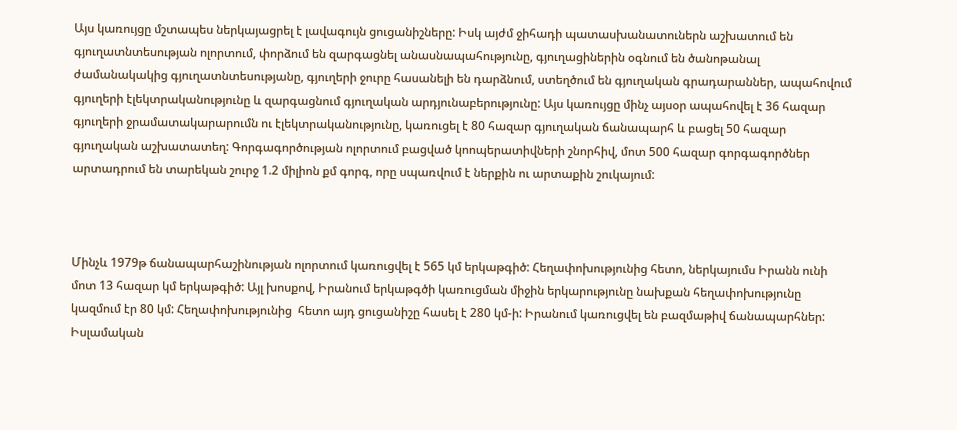Այս կառույցը մշտապես ներկայացրել է լավագույն ցուցանիշները: Իսկ այժմ ջիհադի պատասխանատուներն աշխատում են գյուղատնտեսության ոլորտում, փորձում են զարգացնել անասնապահությունը, գյուղացիներին օգնում են ծանոթանալ ժամանակակից գյուղատնտեսությանը, գյուղերի ջուրը հասանելի են դարձնում, ստեղծում են գյուղական գրադարաններ, ապահովում գյուղերի էլեկտրականությունը և զարգացնում գյուղական արդյունաբերությունը: Այս կառույցը մինչ այսօր ապահովել է 36 հազար գյուղերի ջրամատակարարումն ու էլեկտրականությունը, կառուցել է 80 հազար գյուղական ճանապարհ և բացել 50 հազար գյուղական աշխատատեղ: Գորգագործության ոլորտում բացված կոոպերատիվների շնորհիվ, մոտ 500 հազար գորգագործներ արտադրում են տարեկան շուրջ 1.2 միլիոն քմ գորգ, որը սպառվում է ներքին ու արտաքին շուկայում:



Մինչև 1979թ ճանապարհաշինության ոլորտում կառուցվել է 565 կմ երկաթգիծ: Հեղափոխությունից հետո, ներկայումս Իրանն ունի մոտ 13 հազար կմ երկաթգիծ: Այլ խոսքով, Իրանում երկաթգծի կառուցման միջին երկարությունը նախքան հեղափոխությունը կազմում էր 80 կմ: Հեղափոխությունից  հետո այդ ցուցանիշը հասել է 280 կմ-ի: Իրանում կառուցվել են բազմաթիվ ճանապարհներ: Իսլամական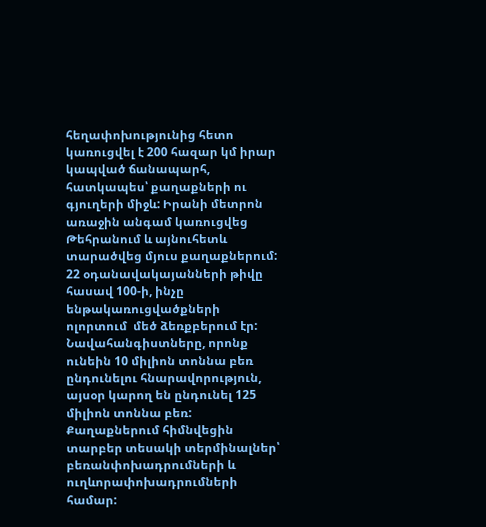հեղափոխությունից հետո կառուցվել է 200 հազար կմ իրար կապված ճանապարհ, հատկապես՝ քաղաքների ու գյուղերի միջև: Իրանի մետրոն առաջին անգամ կառուցվեց Թեհրանում և այնուհետև տարածվեց մյուս քաղաքներում: 22 օդանավակայանների թիվը հասավ 100-ի, ինչը ենթակառուցվածքների ոլորտում  մեծ ձեռքբերում էր: Նավահանգիստները, որոնք ունեին 10 միլիոն տոննա բեռ ընդունելու հնարավորություն, այսօր կարող են ընդունել 125 միլիոն տոննա բեռ: Քաղաքներում հիմնվեցին տարբեր տեսակի տերմինալներ՝ բեռանփոխադրումների և ուղևորափոխադրումների համար: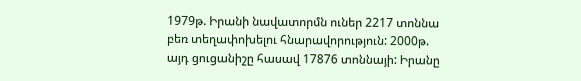1979թ. Իրանի նավատորմն ուներ 2217 տոննա բեռ տեղափոխելու հնարավորություն: 2000թ. այդ ցուցանիշը հասավ 17876 տոննայի: Իրանը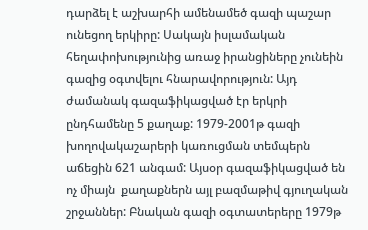դարձել է աշխարհի ամենամեծ գազի պաշար ունեցող երկիրը: Սակայն իսլամական հեղափոխությունից առաջ իրանցիները չունեին գազից օգտվելու հնարավորություն: Այդ ժամանակ գազաֆիկացված էր երկրի ընդհամենը 5 քաղաք: 1979-2001թ գազի խողովակաշարերի կառուցման տեմպերն աճեցին 621 անգամ: Այսօր գազաֆիկացված են ոչ միայն  քաղաքներն այլ բազմաթիվ գյուղական շրջաններ: Բնական գազի օգտատերերը 1979թ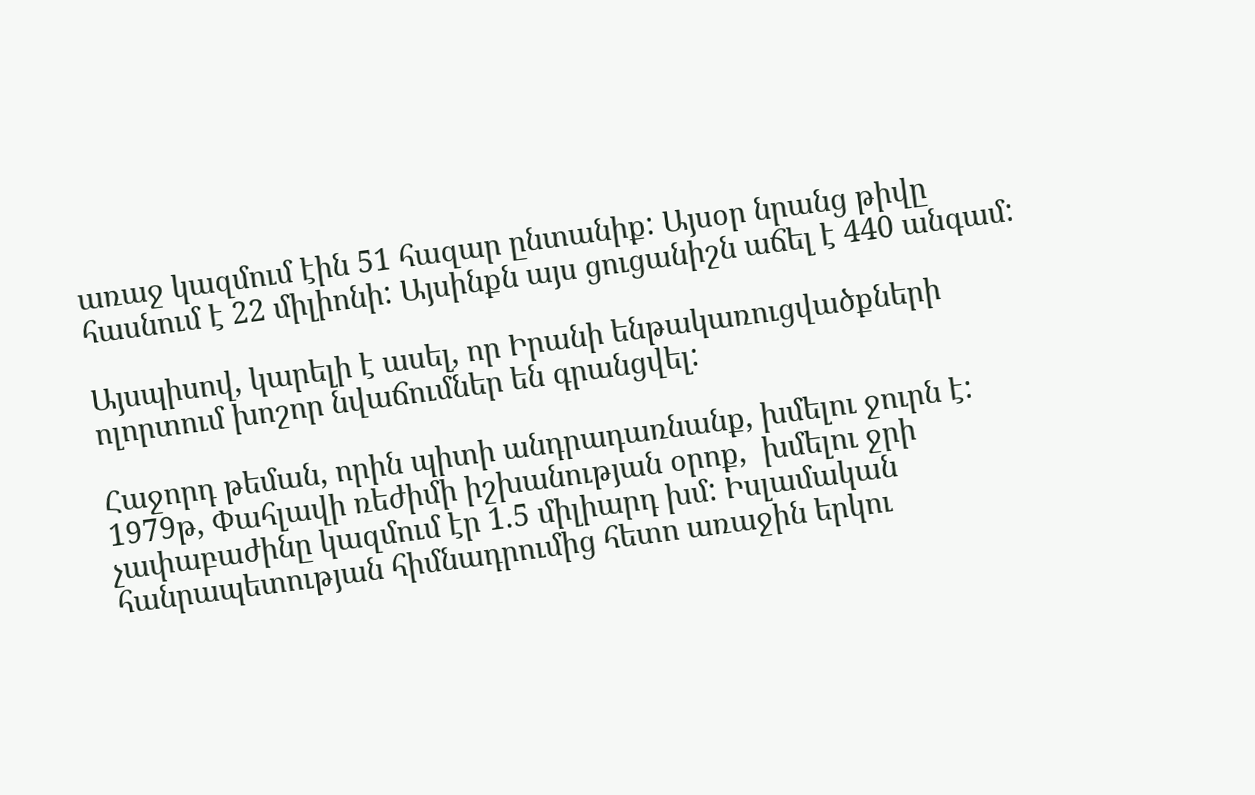առաջ կազմում էին 51 հազար ընտանիք: Այսօր նրանց թիվը հասնում է 22 միլիոնի: Այսինքն այս ցուցանիշն աճել է 440 անգամ:

Այսպիսով, կարելի է ասել, որ Իրանի ենթակառուցվածքների ոլորտում խոշոր նվաճումներ են գրանցվել:

Հաջորդ թեման, որին պիտի անդրադառնանք, խմելու ջուրն է: 1979թ, Փահլավի ռեժիմի իշխանության օրոք,  խմելու ջրի չափաբաժինը կազմում էր 1.5 միլիարդ խմ: Իսլամական հանրապետության հիմնադրումից հետո առաջին երկու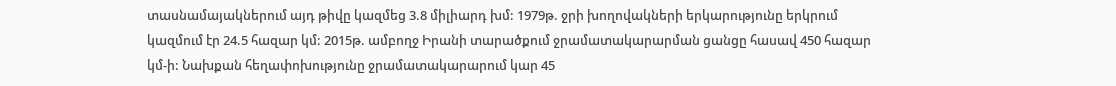տասնամայակներում այդ թիվը կազմեց 3.8 միլիարդ խմ: 1979թ. ջրի խողովակների երկարությունը երկրում կազմում էր 24.5 հազար կմ: 2015թ. ամբողջ Իրանի տարածքում ջրամատակարարման ցանցը հասավ 450 հազար կմ-ի: Նախքան հեղափոխությունը ջրամատակարարում կար 45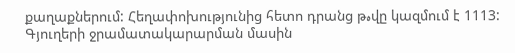քաղաքներում: Հեղափոխությունից հետո դրանց թهվը կազմում է 1113: Գյուղերի ջրամատակարարման մասին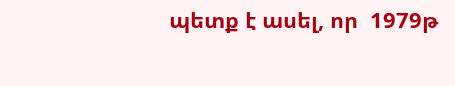պետք է ասել, որ  1979թ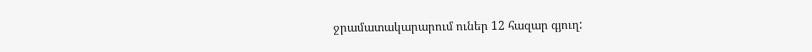ջրամատակարարում ուներ 12 հազար գյուղ: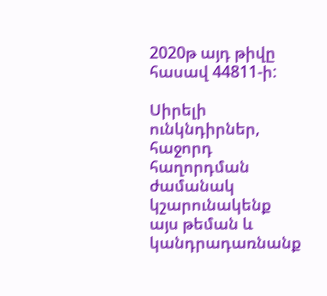2020թ այդ թիվը հասավ 44811-ի:

Սիրելի ունկնդիրներ, հաջորդ հաղորդման ժամանակ կշարունակենք այս թեման և կանդրադառնանք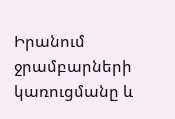Իրանում ջրամբարների կառուցմանը և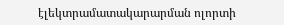էլեկտրամատակարարման ոլորտի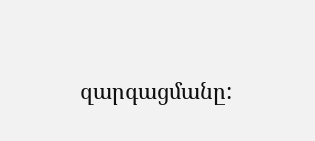զարգացմանը: